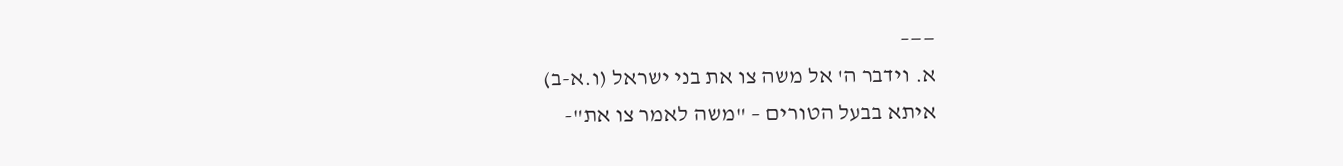——–
א. וידבר ה' אל משה צו את בני ישראל (ו.א-ב)
איתא בבעל הטורים – "משה לאמר צו את"-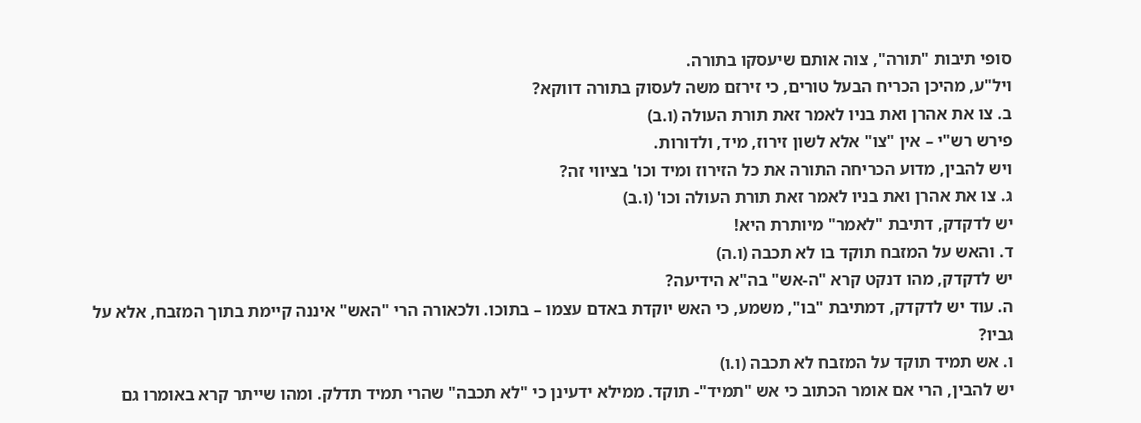סופי תיבות "תורה", צוה אותם שיעסקו בתורה.
ויל"ע, מהיכן הכריח הבעל טורים, כי זירזם משה לעסוק בתורה דווקא?
ב. צו את אהרן ואת בניו לאמר זאת תורת העולה (ו.ב)
פירש רש"י – אין "צו" אלא לשון זירוז, מיד, ולדורות.
ויש להבין, מדוע הכריחה התורה את כל הזירוז ומיד וכו' בציווי זה?
ג. צו את אהרן ואת בניו לאמר זאת תורת העולה וכו' (ו.ב)
יש לדקדק, דתיבת "לאמר" מיותרת היא!
ד. והאש על המזבח תוקד בו לא תכבה (ו.ה)
יש לדקדק, מהו דנקט קרא "ה-אש" בה"א הידיעה?
ה. עוד יש לדקדק, דמתיבת "בו", משמע, כי האש יוקדת באדם עצמו – בתוכו. ולכאורה הרי "האש" איננה קיימת בתוך המזבח, אלא על גביו?
ו. אש תמיד תוקד על המזבח לא תכבה (ו.ו)
יש להבין, הרי אם אומר הכתוב כי אש "תמיד"- תוקד. ממילא ידעינן כי "לא תכבה" שהרי תמיד תדלק. ומהו שייתר קרא באומרו גם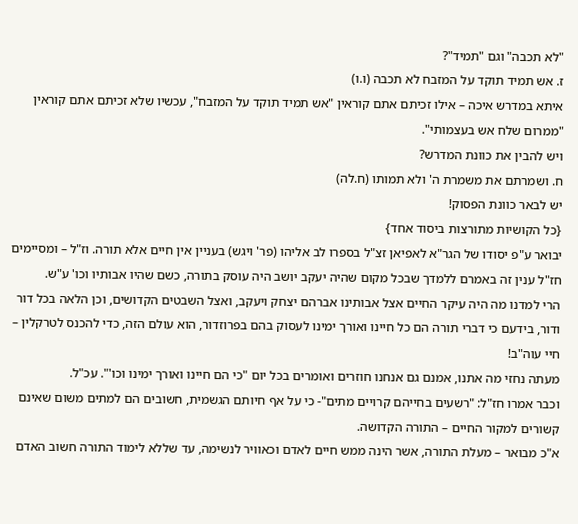"לא תכבה" וגם "תמיד"?
ז. אש תמיד תוקד על המזבח לא תכבה (ו.ו)
איתא במדרש איכה – אילו זכיתם אתם קוראין "אש תמיד תוקד על המזבח", עכשיו שלא זכיתם אתם קוראין "ממרום שלח אש בעצמותי".
ויש להבין את כוונת המדרש?
ח. ושמרתם את משמרת ה' ולא תמותו (ח.לה)
יש לבאר כוונת הפסוק!
{כל הקושיות מתורצות ביסוד אחד}
יבואר ע"פ יסודו של הגר"א לאפיאן זצ"ל בספרו לב אליהו (פר' ויגש) בעניין אין חיים אלא תורה. וז"ל – ומסיימים חז"ל ענין זה באמרם ללמדך שבכל מקום שהיה יעקב יושב היה עוסק בתורה, כשם שהיו אבותיו וכו' ע"ש.
הרי למדנו מה היה עיקר החיים אצל אבותינו אברהם יצחק ויעקב, ואצל השבטים הקדושים, וכן הלאה בכל דור ודור, בידעם כי דברי תורה הם כל חיינו ואורך ימינו לעסוק בהם בפרוזדור, הוא עולם הזה, כדי להכנס לטרקלין – חיי עוה"ב!
מעתה נחזי מה אתנו, אמנם גם אנחנו חוזרים ואומרים בכל יום "כי הם חיינו ואורך ימינו וכו'". עכ"ל.
וכבר אמרו חז"ל: "רשעים בחייהם קרויים מתים"- כי על אף חיותם הגשמית, חשובים הם למתים משום שאינם קשורים למקור החיים – התורה הקדושה.
א"כ מבואר – מעלת התורה, אשר הינה ממש חיים לאדם וכאוויר לנשימה, עד שללא לימוד התורה חשוב האדם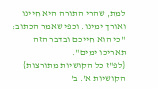למת, שהרי התורה היא חיינו ואורך ימינו. וכפי שאמר הכתוב: "כי הוא חייכם ובדבר הזה תאריכו ימים".
{לפ"ז כל הקושיות מתורצות}
הקושיות א'. ב'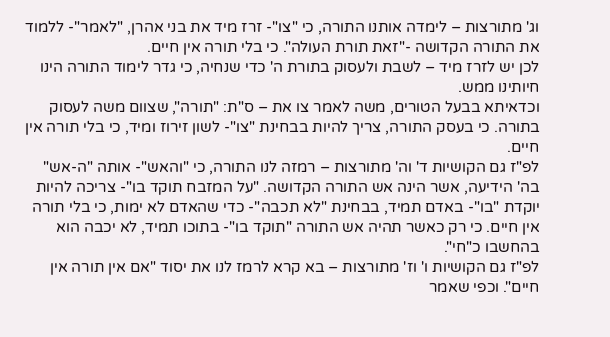וג' מתורצות – לימדה אותנו התורה, כי "צו"- זרז מיד את בני אהרן, "לאמר"- ללמוד את התורה הקדושה -"זאת תורת העולה". כי בלי תורה אין חיים.
לכן יש לזרז מיד – לשבת ולעסוק בתורת ה' כדי שנחיה, כי גדר לימוד התורה הינו חיותינו ממש.
וכדאיתא בבעל הטורים, משה לאמר צו את – ס"ת: "תורה", שצוום משה לעסוק בתורה. כי בעסק התורה, צריך להיות בבחינת "צו"- לשון זירוז ומיד, כי בלי תורה אין חיים.
לפ"ז גם הקושיות ד' וה' מתורצות – רמזה לנו התורה, כי "והאש"- אותה "ה-אש" בה' הידיעה, אשר הינה אש התורה הקדושה. "על המזבח תוקד בו"- צריכה להיות יוקדת "בו"- באדם תמיד, בבחינת "לא תכבה"- כדי שהאדם לא ימות, כי בלי תורה אין חיים. כי רק כאשר תהיה אש התורה "תוקד בו"- בתוכו תמיד, לא יכבה הוא בהחשבו כ"חי".
לפ"ז גם הקושיות ו' וז' מתורצות – בא קרא לרמז לנו את יסוד "אם אין תורה אין חיים". וכפי שאמר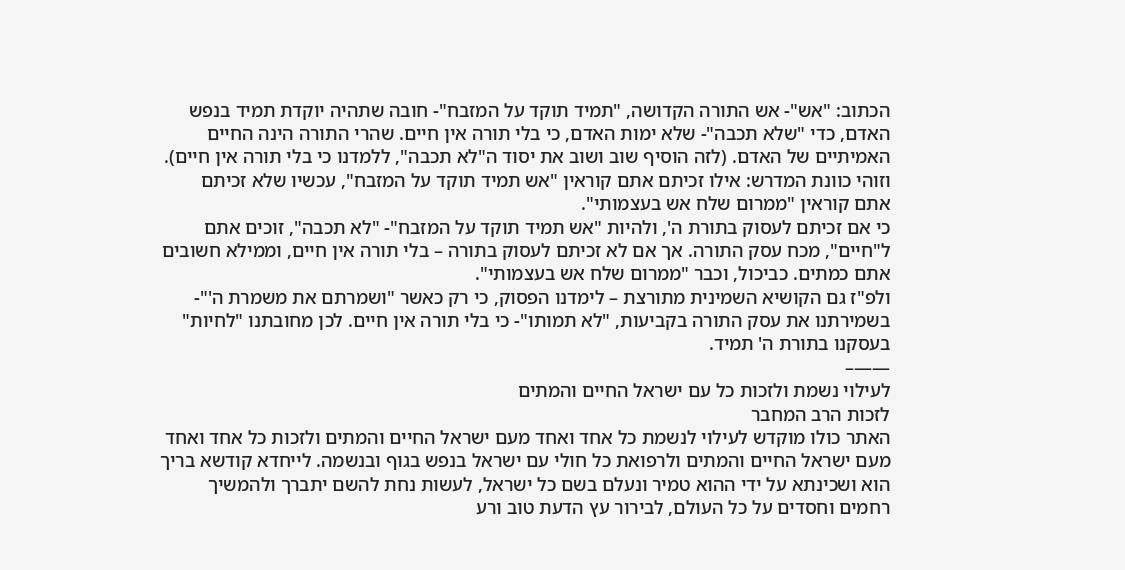הכתוב: "אש"- אש התורה הקדושה, "תמיד תוקד על המזבח"- חובה שתהיה יוקדת תמיד בנפש האדם, כדי "שלא תכבה"- שלא ימות האדם, כי בלי תורה אין חיים. שהרי התורה הינה החיים האמיתיים של האדם. (לזה הוסיף שוב ושוב את יסוד ה"לא תכבה", ללמדנו כי בלי תורה אין חיים).
וזוהי כוונת המדרש: אילו זכיתם אתם קוראין "אש תמיד תוקד על המזבח", עכשיו שלא זכיתם אתם קוראין "ממרום שלח אש בעצמותי".
כי אם זכיתם לעסוק בתורת ה', ולהיות "אש תמיד תוקד על המזבח"- "לא תכבה", זוכים אתם ל"חיים", מכח עסק התורה. אך אם לא זכיתם לעסוק בתורה – בלי תורה אין חיים, וממילא חשובים אתם כמתים. כביכול, וכבר "ממרום שלח אש בעצמותי".
ולפ"ז גם הקושיא השמינית מתורצת – לימדנו הפסוק, כי רק כאשר "ושמרתם את משמרת ה'"- בשמירתנו את עסק התורה בקביעות, "לא תמותו"- כי בלי תורה אין חיים. לכן מחובתנו "לחיות" בעסקנו בתורת ה' תמיד.
——–
לעילוי נשמת ולזכות כל עם ישראל החיים והמתים
לזכות הרב המחבר
האתר כולו מוקדש לעילוי לנשמת כל אחד ואחד מעם ישראל החיים והמתים ולזכות כל אחד ואחד מעם ישראל החיים והמתים ולרפואת כל חולי עם ישראל בנפש בגוף ובנשמה. לייחדא קודשא בריך הוא ושכינתא על ידי ההוא טמיר ונעלם בשם כל ישראל, לעשות נחת להשם יתברך ולהמשיך רחמים וחסדים על כל העולם, לבירור עץ הדעת טוב ורע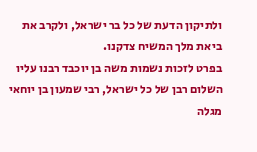ולתיקון הדעת של כל בר ישראל, ולקרב את ביאת מלך המשיח צדקנו.
בפרט לזכות נשמות משה בן יוכבד רבנו עליו השלום רבן של כל ישראל, רבי שמעון בן יוחאי מגלה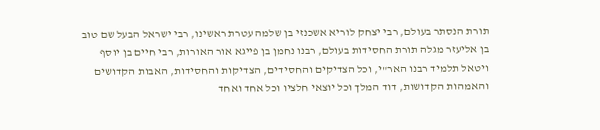תורת הנסתר בעולם, רבי יצחק לוריא אשכנזי בן שלמה עטרת ראשינו, רבי ישראל הבעל שם טוב בן אליעזר מגלה תורת החסידות בעולם, רבנו נחמן בן פייגא אור האורות, רבי חיים בן יוסף ויטאל תלמיד רבנו האר"י, וכל הצדיקים והחסידים, הצדיקות והחסידות, האבות הקדושים והאמהות הקדושות, דוד המלך וכל יוצאי חלציו וכל אחד ואחד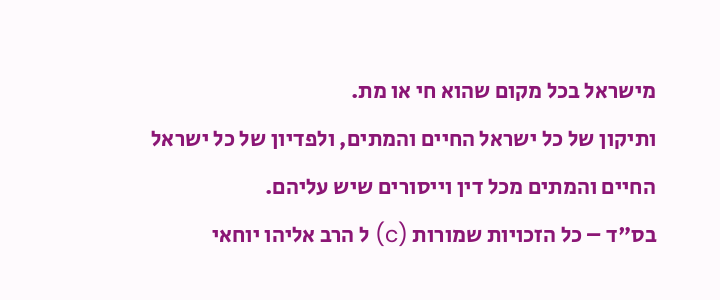מישראל בכל מקום שהוא חי או מת.
ותיקון של כל ישראל החיים והמתים, ולפדיון של כל ישראל החיים והמתים מכל דין וייסורים שיש עליהם.
בס"ד – כל הזכויות שמורות (c) ל הרב אליהו יוחאי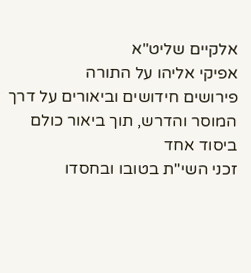אלקיים שליט"א
אפיקי אליהו על התורה
פירושים חידושים וביאורים על דרך המוסר והדרש, תוך ביאור כולם ביסוד אחד
זכני השי"ת בטובו ובחסדו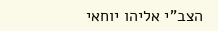הצב"י אליהו יוחאי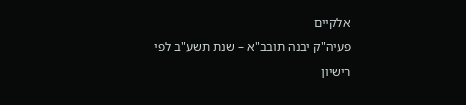אלקיים
פעיה"ק יבנה תובב"א – שנת תשע"ב לפי רישיון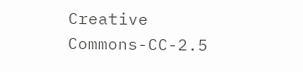Creative Commons-CC-2.5